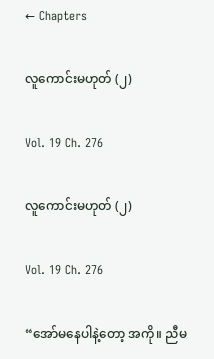← Chapters

လူကောင်းမဟုတ် (၂)

Vol. 19 Ch. 276

လူကောင်းမဟုတ် (၂)

Vol. 19 Ch. 276

“အော်မနေပါနဲ့တော့ အကို။ ညီမ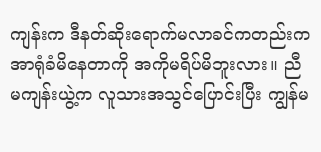ကျန်းက ဒီနတ်ဆိုးရောက်မလာခင်ကတည်းက အာရုံခံမိနေတာကို အကိုမရိပ်မိဘူးလား။ ညီမကျန်းယွဲ့က လူသားအသွင်ပြောင်းပြီး ကျွန်မ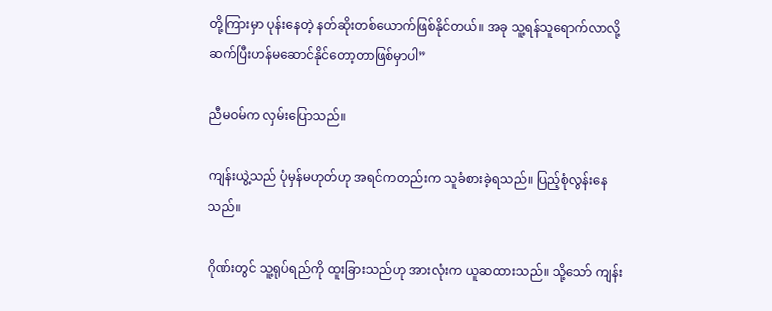တို့ကြားမှာ ပုန်းနေတဲ့ နတ်ဆိုးတစ်ယောက်ဖြစ်နိုင်တယ်။ အခု သူ့ရန်သူရောက်လာလို့ ဆက်ပြီးဟန်မဆောင်နိုင်တော့တာဖြစ်မှာပါ”

ညီမဝမ်က လှမ်းပြောသည်။

ကျန်းယွဲ့သည် ပုံမှန်မဟုတ်ဟု အရင်ကတည်းက သူခံစားခဲ့ရသည်။ ပြည့်စုံလွန်းနေသည်။

ဂိုဏ်းတွင် သူ့ရုပ်ရည်ကို ထူးခြားသည်ဟု အားလုံးက ယူဆထားသည်။ သို့သော် ကျန်း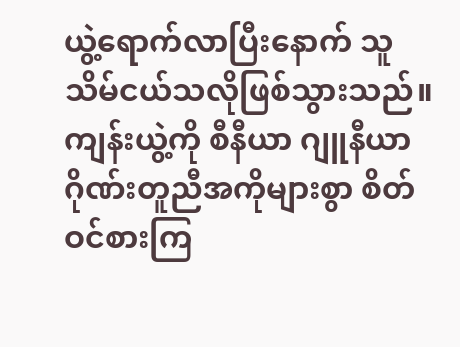ယွဲ့ရောက်လာပြီးနောက် သူသိမ်ငယ်သလိုဖြစ်သွားသည်။ ကျန်းယွဲ့ကို စီနီယာ ဂျူနီယာ ဂိုဏ်းတူညီအကိုများစွာ စိတ်ဝင်စားကြ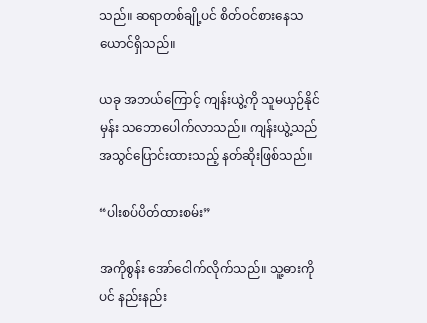သည်။ ဆရာတစ်ချို့ပင် စိတ်ဝင်စားနေသယောင်ရှိသည်။

ယခု အဘယ်ကြောင့် ကျန်းယွဲ့ကို သူမယှဉ်နိုင်မှန်း သဘောပေါက်လာသည်။ ကျန်းယွဲ့သည် အသွင်ပြောင်းထားသည့် နတ်ဆိုးဖြစ်သည်။

“ပါးစပ်ပိတ်ထားစမ်း”

အကိုစွန်း အော်ငေါက်လိုက်သည်။ သူ့ဓားကိုပင် နည်းနည်း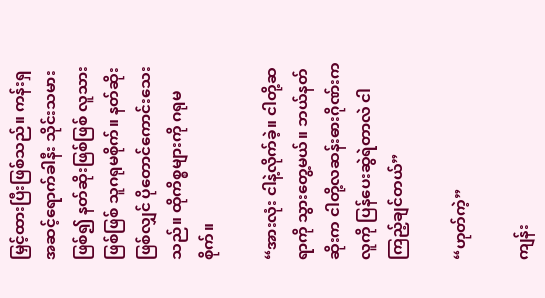မြှင့်ထားပြီးဖြစ်သည်။ ကန်းရှအဆင့်ရောက်ခါနီး သိုင်းသမားဖြစ်၍ နတ်ဆိုးဖြစ်ဖြစ် လူသားဖြစ်ဖြစ် သူဂရုမစိုက်။ နတ်ဆိုးဖြစ်လျှင် ပိုတောင်ကောင်းသေးသည်။ ထိုကိစ္စများကို ဂရုမစိုက်။

“အားလုံး ငါနဲ့လိုက်ခဲ့။ ငါတို့ဆရာကို သွားတွေ့မယ်။ ဘယ်နတ်ဆိုးက ငါတို့လဆန်းဓားဂိုဏ်းကလူကို ပြန်ပေးဆွဲရဲတာလဲ ငါကြည့်ချင်တယ်”

“ဟုတ်ကဲ့”

ကျန်း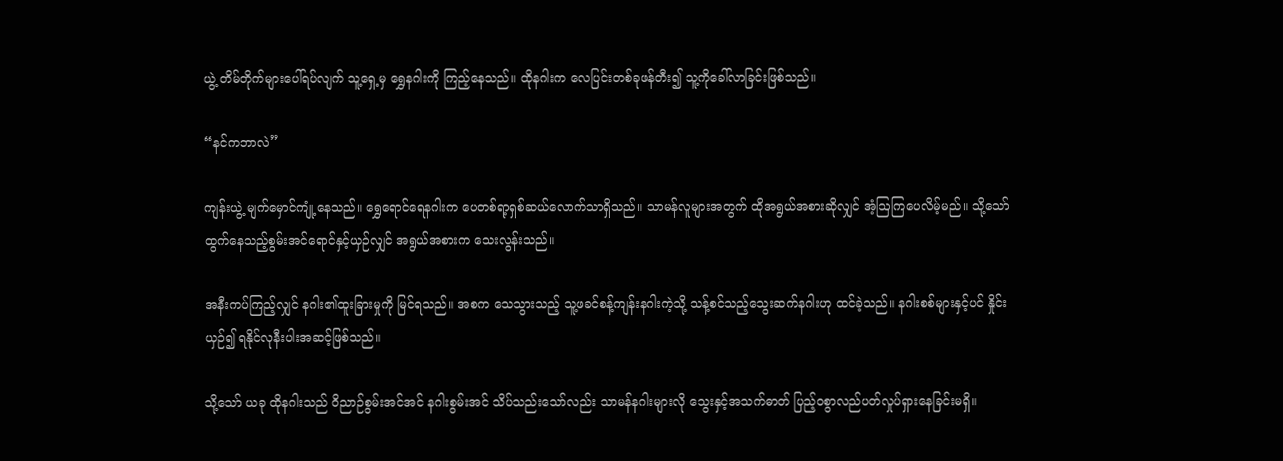ယွဲ့ တိမ်တိုက်များပေါ်ရပ်လျက် သူ့ရှေ့မှ ရွှေနဂါးကို ကြည့်နေသည်။ ထိုနဂါးက လေပြင်းတစ်ခုဖန်တီး၍ သူ့ကိုခေါ်လာခြင်းဖြစ်သည်။

“နင်ကဘာလဲ”

ကျန်းယွဲ့ မျက်မှောင်ကျုံ့နေသည်။ ရွှေရောင်ရေနဂါးက ပေတစ်ရာ့ရှစ်ဆယ်လောက်သာရှိသည်။ သာမန်လူများအတွက် ထိုအရွယ်အစားဆိုလျှင် အံ့ဩကြပေလိမ့်မည်။ သို့သော် ထွက်နေသည့်စွမ်းအင်ရောင်နှင့်ယှဉ်လျှင် အရွယ်အစားက သေးလွန်းသည်။

အနီးကပ်ကြည့်လျှင် နဂါး၏ထူးခြားမှုကို မြင်ရသည်။ အစက သေသွားသည့် သူ့ဖခင်စန့်ကျန်းနဂါးကဲ့သို့ သန့်စင်သည့်သွေးဆက်နဂါးဟု ထင်ခဲ့သည်။ နဂါးစစ်များနှင့်ပင် နှိုင်းယှဉ်၍ ရနိုင်လုနီးပါးအဆင့်ဖြစ်သည်။

သို့သော် ယခု ထိုနဂါးသည် ဝိညာဉ်စွမ်းအင်အင် နဂါးစွမ်းအင် သိပ်သည်းသော်လည်း သာမန်နဂါးများလို သွေးနှင့်အသက်ဓာတ် ပြည့်ဝစွာလည်ပတ်လှုပ်ရှားနေခြင်းမရှိ။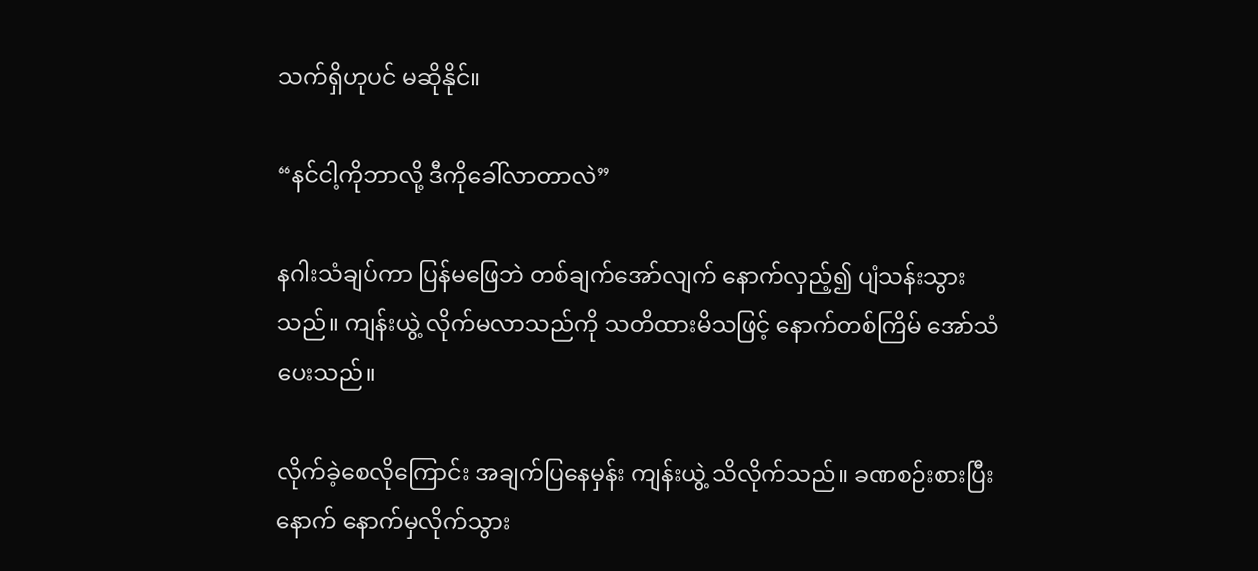သက်ရှိဟုပင် မဆိုနိုင်။

“နင်ငါ့ကိုဘာလို့ ဒီကိုခေါ်လာတာလဲ”

နဂါးသံချပ်ကာ ပြန်မဖြေဘဲ တစ်ချက်အော်လျက် နောက်လှည့်၍ ပျံသန်းသွားသည်။ ကျန်းယွဲ့ လိုက်မလာသည်ကို သတိထားမိသဖြင့် နောက်တစ်ကြိမ် အော်သံပေးသည်။

လိုက်ခဲ့စေလိုကြောင်း အချက်ပြနေမှန်း ကျန်းယွဲ့ သိလိုက်သည်။ ခဏစဉ်းစားပြီးနောက် နောက်မှလိုက်သွား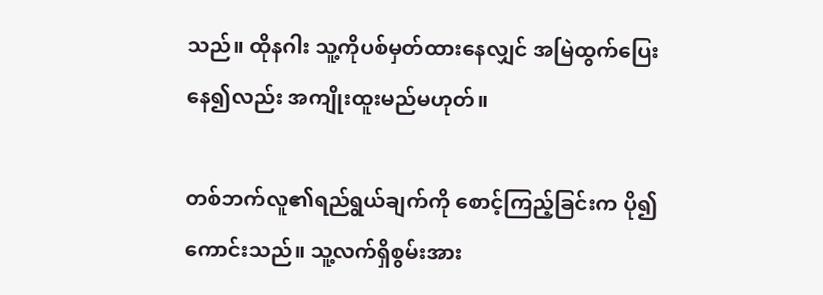သည်။ ထိုနဂါး သူ့ကိုပစ်မှတ်ထားနေလျှင် အမြဲထွက်ပြေးနေ၍လည်း အကျိုးထူးမည်မဟုတ်။

တစ်ဘက်လူ၏ရည်ရွယ်ချက်ကို စောင့်ကြည့်ခြင်းက ပို၍ကောင်းသည်။ သူ့လက်ရှိစွမ်းအား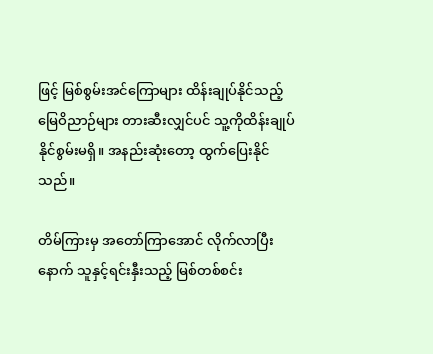ဖြင့် မြစ်စွမ်းအင်ကြောများ ထိန်းချုပ်နိုင်သည့် မြေဝိညာဉ်များ တားဆီးလျှင်ပင် သူ့ကိုထိန်းချုပ်နိုင်စွမ်းမရှိ။ အနည်းဆုံးတော့ ထွက်ပြေးနိုင်သည်။

တိမ်ကြားမှ အတော်ကြာအောင် လိုက်လာပြီးနောက် သူနှင့်ရင်းနှီးသည့် မြစ်တစ်စင်း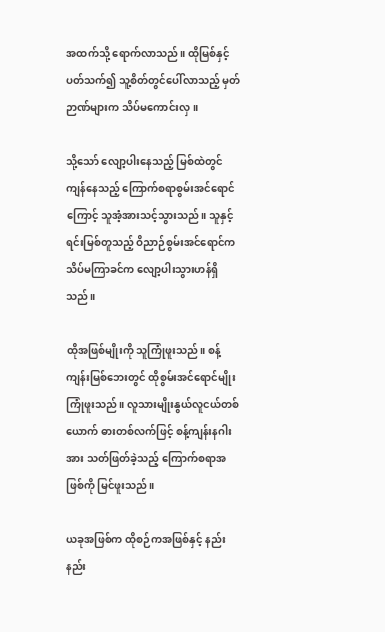အထက်သို့ ရောက်လာသည်။ ထိုမြစ်နှင့်ပတ်သက်၍ သူ့စိတ်တွင်ပေါ်လာသည့် မှတ်ဉာဏ်များက သိပ်မကောင်းလှ။

သို့သော် လျော့ပါးနေသည့် မြစ်ထဲတွင် ကျန်နေသည့် ကြောက်စရာစွမ်းအင်ရောင်ကြောင့် သူအံ့အားသင့်သွားသည်။ သူနှင့်ရင်းမြစ်တူသည့် ဝိညာဉ်စွမ်းအင်ရောင်က သိပ်မကြာခင်က လျော့ပါးသွားဟန်ရှိသည်။

ထိုအဖြစ်မျိုးကို သူကြုံဖူးသည်။ စန့်ကျန်းမြစ်ဘေးတွင် ထိုစွမ်းအင်ရောင်မျိုးကြုံဖူးသည်။ လူသားမျိုးနွယ်လူငယ်တစ်ယောက် ဓားတစ်လက်ဖြင့် စန့်ကျန်းနဂါးအား သတ်ဖြတ်ခဲ့သည့် ကြောက်စရာအဖြစ်ကို မြင်ဖူးသည်။

ယခုအဖြစ်က ထိုစဉ်ကအဖြစ်နှင့် နည်းနည်း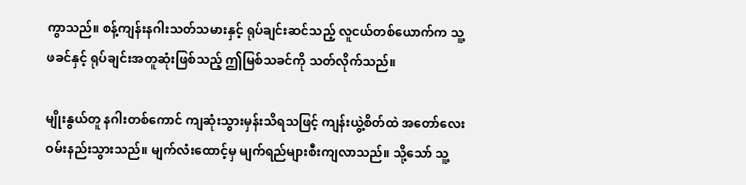ကွာသည်။ စန့်ကျန်းနဂါးသတ်သမားနှင့် ရုပ်ချင်းဆင်သည့် လူငယ်တစ်ယောက်က သူ့ဖခင်နှင့် ရုပ်ချင်းအတူဆုံးဖြစ်သည့် ဤမြစ်သခင်ကို သတ်လိုက်သည်။

မျိုးနွယ်တူ နဂါးတစ်ကောင် ကျဆုံးသွားမှန်းသိရသဖြင့် ကျန်းယွဲ့စိတ်ထဲ အတော်လေးဝမ်းနည်းသွားသည်။ မျက်လံးထောင့်မှ မျက်ရည်များစီးကျလာသည်။ သို့သော် သူ့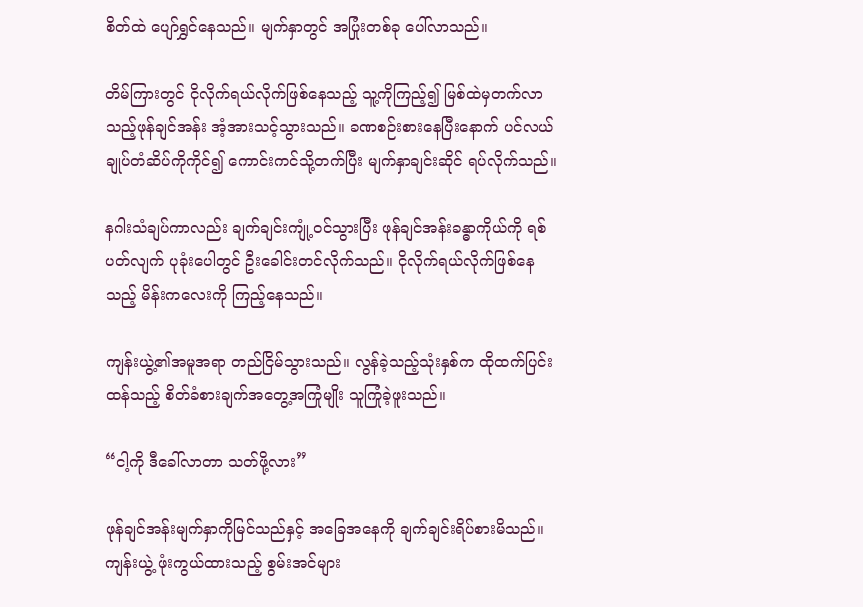စိတ်ထဲ ပျော်ရွှင်နေသည်။ မျက်နှာတွင် အပြုံးတစ်ခု ပေါ်လာသည်။

တိမ်ကြားတွင် ငိုလိုက်ရယ်လိုက်ဖြစ်နေသည့် သူ့ကိုကြည့်၍ မြစ်ထဲမှတက်လာသည့်ဖုန်ချင်အန်း အံ့အားသင့်သွားသည်။ ခဏစဉ်းစားနေပြီးနောက် ပင်လယ်ချုပ်တံဆိပ်ကိုကိုင်၍ ကောင်းကင်သို့တက်ပြီး မျက်နှာချင်းဆိုင် ရပ်လိုက်သည်။

နဂါးသံချပ်ကာလည်း ချက်ချင်းကျုံ့ဝင်သွားပြီး ဖုန်ချင်အန်းခန္ဓာကိုယ်ကို ရစ်ပတ်လျက် ပုခုံးပေါတွင် ဦးခေါင်းတင်လိုက်သည်။ ငိုလိုက်ရယ်လိုက်ဖြစ်နေသည့် မိန်းကလေးကို ကြည့်နေသည်။

ကျန်းယွဲ့၏အမူအရာ တည်ငြိမ်သွားသည်။ လွန်ခဲ့သည့်သုံးနှစ်က ထိုထက်ပြင်းထန်သည့် စိတ်ခံစားချက်အတွေ့အကြုံမျိုး သူကြုံခဲ့ဖူးသည်။

“ငါ့ကို ဒီခေါ်လာတာ သတ်ဖို့လား”

ဖုန်ချင်အန်းမျက်နှာကိုမြင်သည်နှင့် အခြေအနေကို ချက်ချင်းရိပ်စားမိသည်။ ကျန်းယွဲ့ ဖုံးကွယ်ထားသည့် စွမ်းအင်များ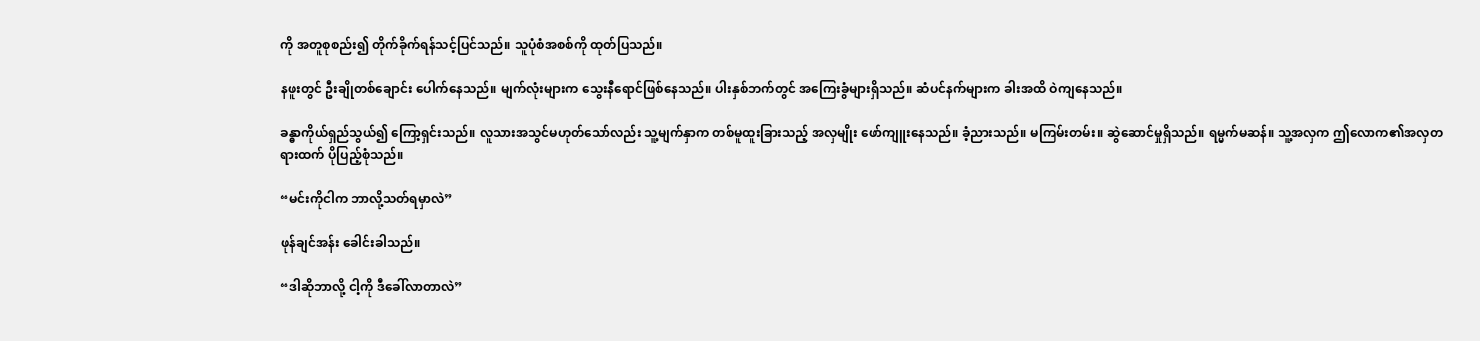ကို အတူစုစည်း၍ တိုက်ခိုက်ရန်သင့်ပြင်သည်။ သူပုံစံအစစ်ကို ထုတ်ပြသည်။

နဖူးတွင် ဦးချိုတစ်ချောင်း ပေါက်နေသည်။ မျက်လုံးများက သွေးနီရောင်ဖြစ်နေသည်။ ပါးနှစ်ဘက်တွင် အကြေးခွံများရှိသည်။ ဆံပင်နက်များက ခါးအထိ ဝဲကျနေသည်။

ခန္ဓာကိုယ်ရှည်သွယ်၍ ကြော့ရှင်းသည်။ လူသားအသွင်မဟုတ်သော်လည်း သူ့မျက်နှာက တစ်မူထူးခြားသည့် အလှမျိုး ဖော်ကျူးနေသည်။ ခံ့ညားသည်။ မကြမ်းတမ်း။ ဆွဲဆောင်မှုရှိသည်။ ရမ္မက်မဆန်။ သူ့အလှက ဤလောက၏အလှတရားထက် ပိုပြည့်စုံသည်။

“မင်းကိုငါက ဘာလို့သတ်ရမှာလဲ”

ဖုန်ချင်အန်း ခေါင်းခါသည်။

“ဒါဆိုဘာလို့ ငါ့ကို ဒီခေါ်လာတာလဲ”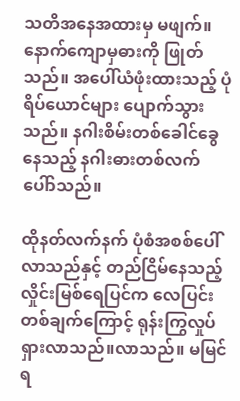သတိအနေအထားမှ မဖျက်။ နောက်‌ကျောမှဓားကို ဖြုတ်သည်။ အပေါ်ယံဖုံးထားသည့် ပုံရိပ်ယောင်များ ပျောက်သွားသည်။ နဂါးစိမ်းတစ်ခေါင်ခွေနေသည့် နဂါးဓားတစ်လက် ပေါ်ာသည်။

ထိုနတ်လက်နက် ပုံစံအစစ်ပေါ်လာသည်နှင့် တည်ငြိမ်နေသည့်လှိုင်းမြစ်ရေပြင်က လေပြင်းတစ်ချက်ကြောင့် ရုန်းကြွလှုပ်ရှားလာသည်။လာသည်။ မမြင်ရ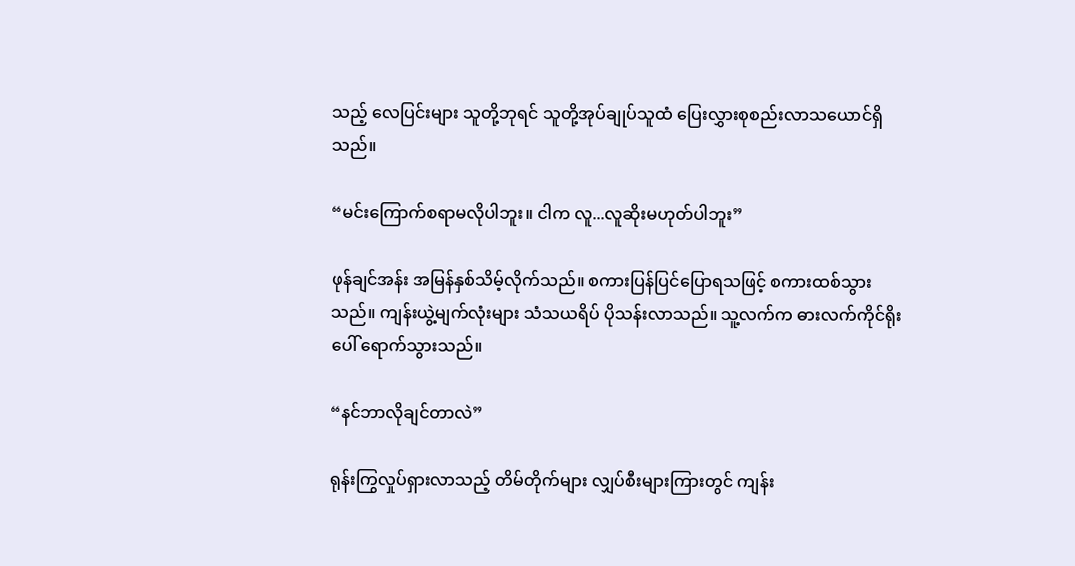သည့် လေပြင်းများ သူတို့ဘုရင် သူတို့အုပ်ချုပ်သူထံ ပြေးလွှားစုစည်းလာသယောင်ရှိသည်။

“မင်းကြောက်စရာမလိုပါဘူး။ ငါက လူ...လူဆိုးမဟုတ်ပါဘူး”

ဖုန်ချင်အန်း အမြန်နှစ်သိမ့်လိုက်သည်။ စကားပြန်ပြင်ပြောရသဖြင့် စကားထစ်သွားသည်။ ကျန်းယွဲ့မျက်လုံးများ သံသယရိပ် ပိုသန်းလာသည်။ သူ့လက်က ဓားလက်ကိုင်ရိုးပေါ် ရောက်သွားသည်။

“နင်ဘာလိုချင်တာလဲ”

ရုန်းကြွလှုပ်ရှားလာသည့် တိမ်တိုက်များ လျှပ်စီးများကြားတွင် ကျန်း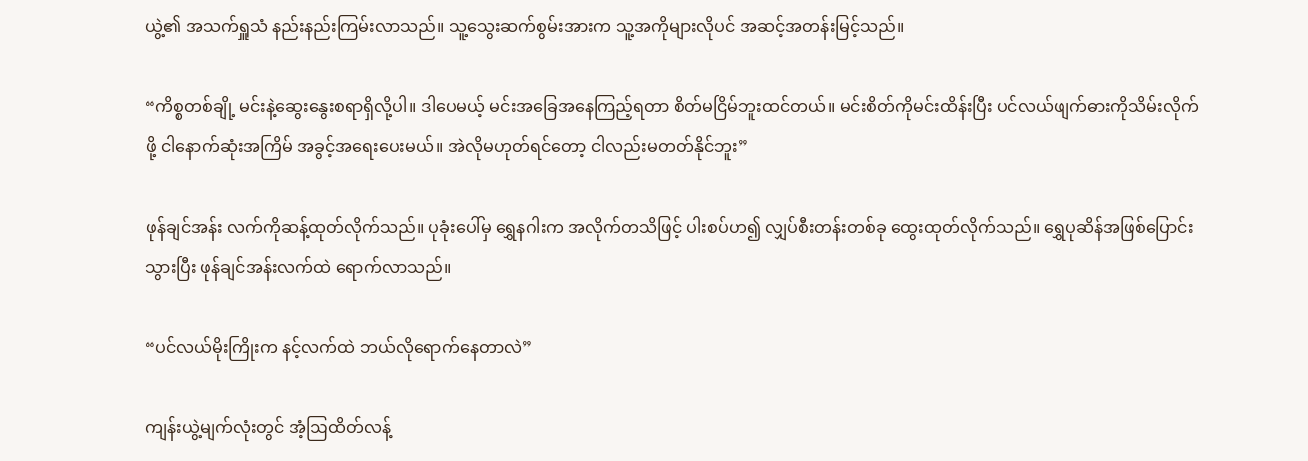ယွဲ့၏ အသက်ရှူသံ နည်းနည်းကြမ်းလာသည်။ သူ့သွေးဆက်စွမ်းအားက သူ့အကိုများလိုပင် အဆင့်အတန်းမြင့်သည်။

“ကိစ္စတစ်ချို့ မင်းနဲ့ဆွေးနွေးစရာရှိလို့ပါ။ ဒါပေမယ့် မင်းအခြေအနေကြည့်ရတာ စိတ်မငြိမ်ဘူးထင်တယ်။ မင်းစိတ်ကိုမင်းထိန်းပြီး ပင်လယ်ဖျက်ဓားကိုသိမ်းလိုက်ဖို့ ငါနောက်ဆုံးအကြိမ် အခွင့်အရေးပေးမယ်။ အဲလိုမဟုတ်ရင်တော့ ငါလည်းမတတ်နိုင်ဘူး”

ဖုန်ချင်အန်း လက်ကိုဆန့်ထုတ်လိုက်သည်။ ပုခုံးပေါ်မှ ရွှေနဂါးက အလိုက်တသိဖြင့် ပါးစပ်ဟ၍ လျှပ်စီးတန်းတစ်ခု ထွေးထုတ်လိုက်သည်။ ရွှေပုဆိန်အဖြစ်ပြောင်းသွားပြီး ဖုန်ချင်အန်းလက်ထဲ ရောက်လာသည်။

“ပင်လယ်မိုးကြိုးက နင့်လက်ထဲ ဘယ်လိုရောက်နေတာလဲ”

ကျန်းယွဲ့မျက်လုံးတွင် အံ့ဩထိတ်လန့်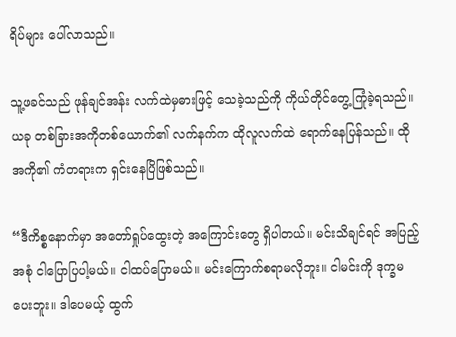ရိပ်များ ပေါ်လာသည်။

သူ့ဖခင်သည် ဖုန်ချင်အန်း လက်ထဲမှဓားဖြင့် သေခဲ့သည်ကို ကိုယ်တိုင်တွေ့ကြုံခဲ့ရသည်။ ယခု တစ်ခြားအကိုတစ်ယောက်၏ လက်နက်က ထိုလူလက်ထဲ ရောက်နေပြန်သည်။ ထိုအကို၏ ကံတရားက ရှင်းနေပြိဖြစ်သည်။

“ဒီကိစ္စနောက်မှာ အတော်ရှုပ်ထွေးတဲ့ အကြောင်းတွေ ရှိပါတယ်။ မင်းသိချင်ရင် အပြည့်အစုံ ငါပြောပြပါ့မယ်။ ငါထပ်ပြောမယ်။ မင်းကြောက်စရာမလိုဘူး။ ငါမင်းကို ဒုက္ခမပေးဘူး။ ဒါပေမယ့် ထွက်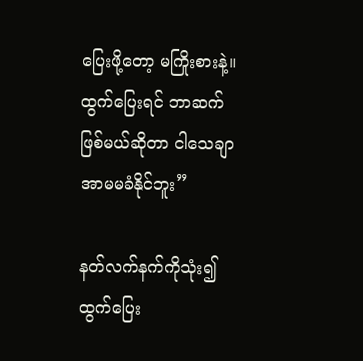ပြေးဖို့တော့ မကြိုးစားနဲ့။ ထွက်ပြေးရင် ဘာဆက်ဖြစ်မယ်ဆိုတာ ငါသေချာအာမမခံနိုင်ဘူး”

နတ်လက်နက်ကိုသုံး၍ ထွက်ပြေး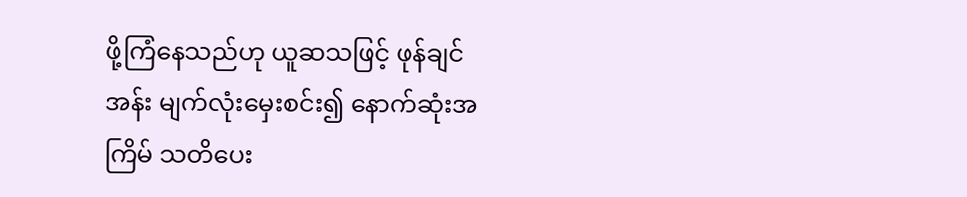ဖို့ကြံနေသည်ဟု ယူဆသဖြင့် ဖုန်ချင်အန်း မျက်လုံးမှေးစင်း၍ နောက်ဆုံးအကြိမ် သတိပေး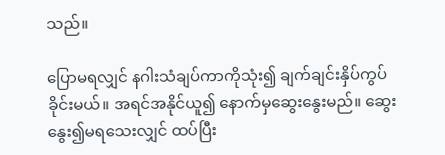သည်။

ပြောမရလျှင် နဂါးသံချပ်ကာကိုသုံး၍ ချက်ချင်းနှိပ်ကွပ်ခိုင်းမယ်။ အရင်အနိုင်ယူ၍ နောက်မှဆွေးနွေးမည်။ ဆွေးနွေး၍မရသေးလျှင် ထပ်ပြီး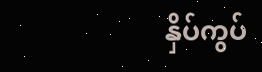နှိပ်ကွပ်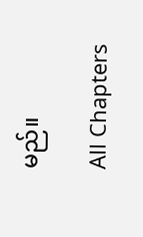မည်။

All Chapters